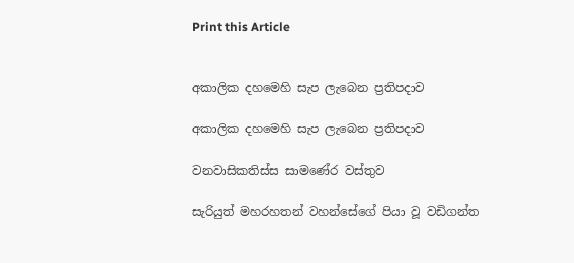Print this Article


අකාලික දහමෙහි සැප ලැබෙන ප්‍රතිපදාව

අකාලික දහමෙහි සැප ලැබෙන ප්‍රතිපදාව

වනවාසිකතිස්ස සාමණේර වස්තුව

සැරියුත් මහරහතන් වහන්සේගේ පියා වූ වඩිගන්ත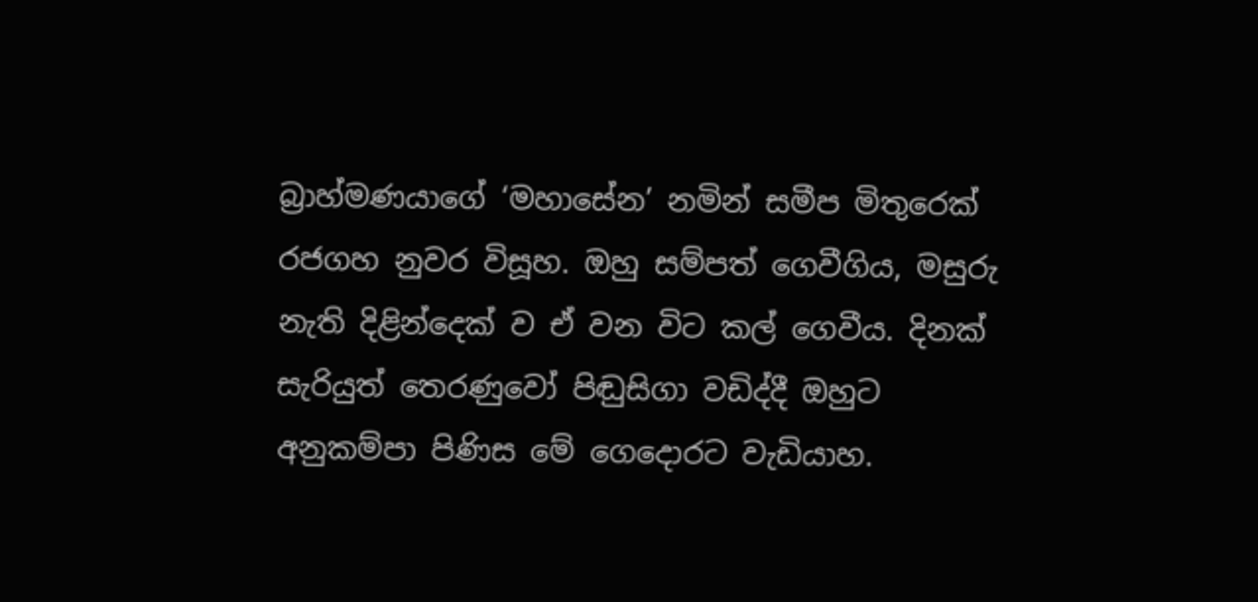බ්‍රාහ්මණයාගේ ‘මහාසේන’ නමින් සමීප මිතුරෙක් රජගහ නුවර විසූහ. ඔහු සම්පත් ගෙවීගිය, මසුරු නැති දිළින්දෙක් ව ඒ වන විට කල් ගෙවීය. දිනක් සැරියුත් තෙරණුවෝ පිඬුසිගා වඩිද්දී ඔහුට අනුකම්පා පිණිස මේ ගෙදොරට වැඩියාහ.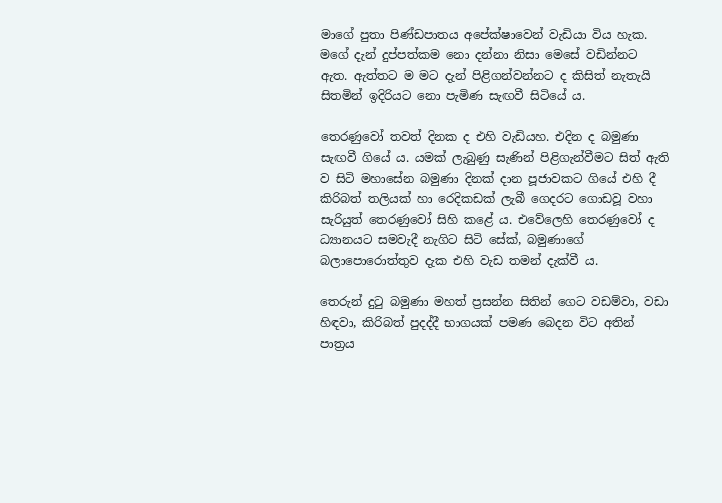මාගේ පුතා පිණ්ඩපාතය අපේක්ෂාවෙන් වැඩියා විය හැක. මගේ දැන් දුප්පත්කම නො දන්නා නිසා මෙසේ වඩින්නට ඇත. ඇත්තට ම මට දැන් පිළිගන්වන්නට ද කිසිත් නැතැයි සිතමින් ඉදිරියට නො පැමිණ සැඟවී සිටියේ ය.

තෙරණුවෝ තවත් දිනක ද එහි වැඩියහ. එදින ද බමුණා සැඟවී ගියේ ය. යමක් ලැබුණු සැණින් පිළිගැන්වීමට සිත් ඇති ව සිටි මහාසේන බමුණා දිනක් දාන පූජාවකට ගියේ එහි දී කිරිබත් තලියක් හා රෙදිකඩක් ලැබී ගෙදරට ගොඩවූ වහා සැරියුත් තෙරණුවෝ සිහි කළේ ය. එවේලෙහි තෙරණුවෝ ද ධ්‍යානයට සමවැදී නැගිට සිටි සේක්, බමුණාගේ බලාපොරොත්තුව දැක එහි වැඩ තමන් දැක්වී ය.

තෙරුන් දුටු බමුණා මහත් ප්‍රසන්න සිතින් ගෙට වඩම්වා, වඩා හිඳවා, කිරිබත් පුදද්දී භාගයක් පමණ බෙදන විට අතින් පාත්‍රය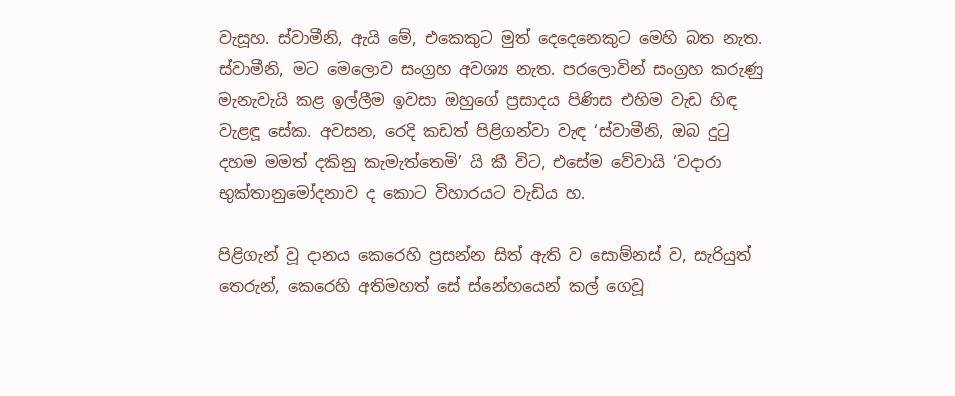වැසූහ. ස්වාමීනි, ඇයි මේ, එකෙකුට මුත් දෙදෙනෙකුට මෙහි බත නැත. ස්වාමීනි, මට මෙලොව සංග්‍රහ අවශ්‍ය නැත. පරලොවින් සංග්‍රහ කරුණු මැනැවැයි කළ ඉල්ලීම ඉවසා ඔහුගේ ප්‍රසාදය පිණිස එහිම වැඩ හිඳ වැළඳූ සේක. අවසන, රෙදි කඩත් පිළිගන්වා වැඳ ‘ස්වාමීනි, ඔබ දුටු දහම මමත් දකිනු කැමැත්තෙමි’ යි කී විට, එසේම වේවායි ‘වදාරා භුක්තානුමෝදනාව ද කොට විහාරයට වැඩිය හ.

පිළිගැන් වූ දානය කෙරෙහි ප්‍රසන්න සිත් ඇති ව සොම්නස් ව, සැරියුත් තෙරුන්, කෙරෙහි අතිමහත් සේ ස්නේහයෙන් කල් ගෙවූ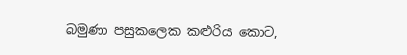බමුණා පසුකලෙක කළුරිය කොට,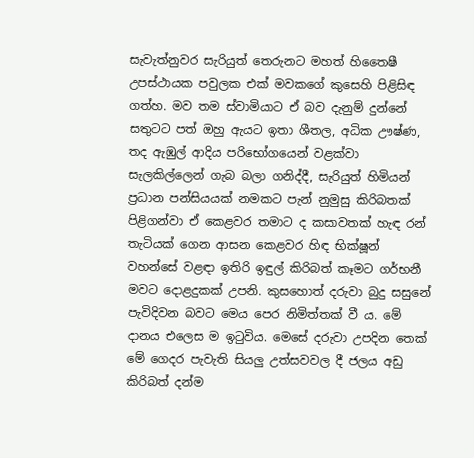සැවැත්නුවර සැරියුත් තෙරුනට මහත් හිතෛෂී උපස්ථායක පවුලක එක් මවකගේ කුසෙහි පිළිසිඳ ගත්හ. මව තම ස්වාමියාට ඒ බව දැනුම් දුන්නේ සතුටට පත් ඔහු ඇයට ඉතා ශීතල, අධික ඌෂ්ණ, තද ඇඹුල් ආදිය පරිභෝගයෙන් වළක්වා සැලකිල්ලෙන් ගැබ බලා ගනිද්දී, සැරියුත් හිමියන් ප්‍රධාන පන්සියයක් නමකට පැන් නුමුසු කිරිබතක් පිළිගන්වා ඒ කෙළවර තමාට ද කසාවතක් හැඳ රන් තැටියක් ගෙන ආසන කෙළවර හිඳ භික්ෂූන් වහන්සේ වළඳා ඉතිරි ඉඳුල් කිරිබත් කෑමට ගර්භනී මවට දොළදුකක් උපනි. කුසහොත් දරුවා බුදු සසුනේ පැවිදිවන බවට මෙය පෙර නිමිත්තක් වී ය. මේ දානය එලෙස ම ඉටුවිය. මෙසේ දරුවා උපදින තෙක් මේ ගෙදර පැවැති සියලු උත්සවවල දී ජලය අඩු කිරිබත් දන්ම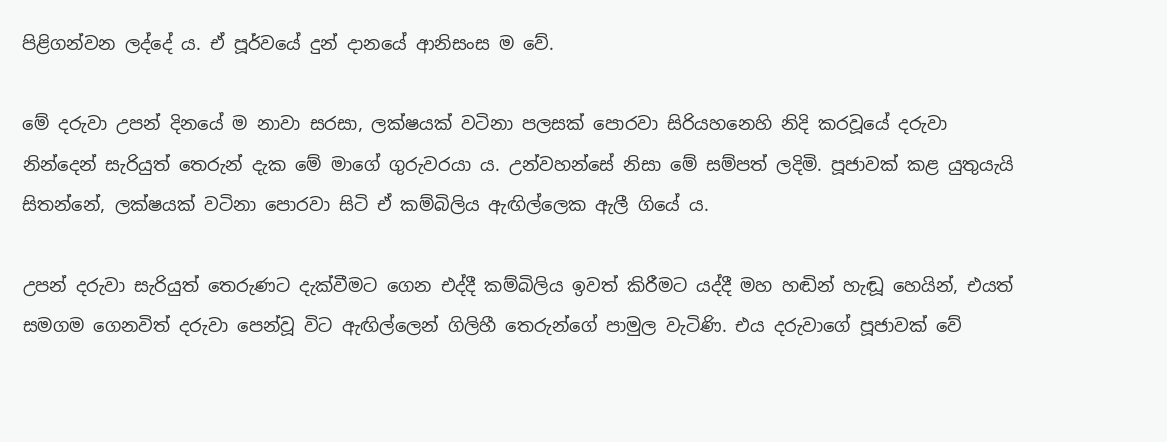පිළිගන්වන ලද්දේ ය. ඒ පූර්වයේ දුන් දානයේ ආනිසංස ම වේ.

මේ දරුවා උපන් දිනයේ ම නාවා සරසා, ලක්ෂයක් වටිනා පලසක් පොරවා සිරියහනෙහි නිදි කරවූයේ දරුවා නින්දෙන් සැරියුත් තෙරුන් දැක මේ මාගේ ගුරුවරයා ය. උන්වහන්සේ නිසා මේ සම්පත් ලදිමි. පූජාවක් කළ යුතුයැයි සිතන්නේ, ලක්ෂයක් වටිනා පොරවා සිටි ඒ කම්බිලිය ඇඟිල්ලෙක ඇලී ගියේ ය.

උපන් දරුවා සැරියුත් තෙරුණට දැක්වීමට ගෙන එද්දී කම්බිලිය ඉවත් කිරීමට යද්දී මහ හඬින් හැඬූ හෙයින්, එයත් සමගම ගෙනවිත් දරුවා පෙන්වූ විට ඇඟිල්ලෙන් ගිලිහී තෙරුන්ගේ පාමුල වැටිණි. එය දරුවාගේ පූජාවක් වේ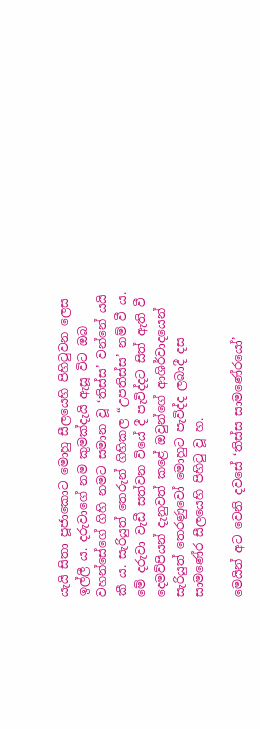යැයි සිතා පූජාකොට මොහු සීලයෙහි පිහිටුවන ලෙස ඉල්ලී ය. දරුවාගේ නම කුමක්දැයි ඇසූ විට ඔබ වහන්සේගේ ගිහි නමට සමාන වූ ‘තිස්ස’ වන්නේ යයි කී ය. සැරියුත් තෙරුන් ගිහිකල “උපතිස්ස’ නම් වී ය. මේ දරුවා වැඩී සත්වන වියේ දී පැවිද්දට සිත් ඇති වී දෙමව්පියන් දැනුවත් කළේ ඔවුන්ගේ ආශිර්වාදයෙන් සැරියුත් තෙරණුවෝ මොහුට පැවිද්ද ලබාදී දස සාමණේර සීලයෙහි පිහිටු වූ හ.

මෙයින් අට වෙනි දවසේ ‘තිස්ස සාමණේරයෝ’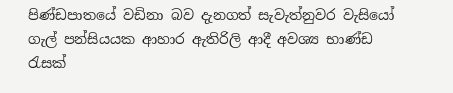පිණ්ඩපාතයේ වඩිනා බව දැනගත් සැවැත්නුවර වැසියෝ ගැල් පන්සියයක ආහාර ඇතිරිලි ආදී අවශ්‍ය භාණ්ඩ රැසක්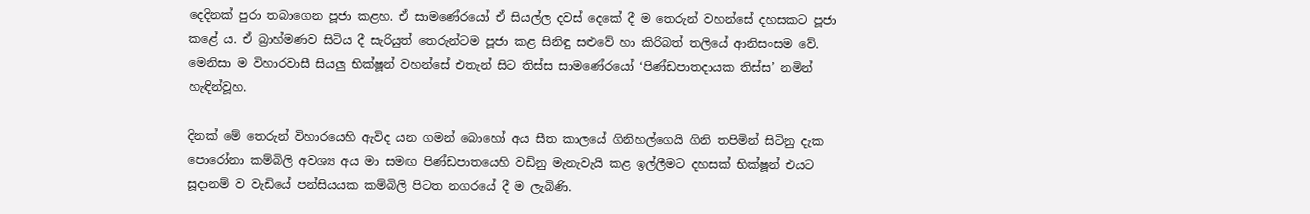දෙදිනක් පුරා තබාගෙන පූජා කළහ. ඒ සාමණේරයෝ ඒ සියල්ල දවස් දෙකේ දී ම තෙරුන් වහන්සේ දහසකට පූජා කළේ ය. ඒ බ්‍රාහ්මණව සිටිය දී සැරියුත් තෙරුන්ටම පූජා කළ සිනිඳු සළුවේ හා කිරිබත් තලියේ ආනිසංසම වේ. මෙනිසා ම විහාරවාසී සියලු භික්ෂූන් වහන්සේ එතැන් සිට තිස්ස සාමණේරයෝ ‘පිණ්ඩපාතදායක තිස්ස’ නමින් හැඳින්වූහ.

දිනක් මේ තෙරුන් විහාරයෙහි ඇවිද යන ගමන් බොහෝ අය සීත කාලයේ ගිනිහල්ගෙයි ගිනි තපිමින් සිටිනු දැක පොරෝනා කම්බිලි අවශ්‍ය අය මා සමඟ පිණ්ඩපාතයෙහි වඩිනු මැනැවැයි කළ ඉල්ලීමට දහසක් භික්ෂූන් එයට සූදානම් ව වැඩියේ පන්සියයක කම්බිලි පිටත නගරයේ දී ම ලැබිණි.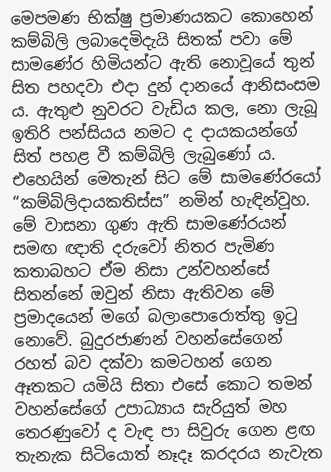මෙපමණ භික්ෂු ප්‍රමාණයකට කොහෙන් කම්බිලි ලබාදෙමිදැයි සිතක් පවා මේ සාමණේර හිමියන්ට ඇති නොවූයේ තුන් සිත පහදවා එදා දුන් දානයේ ආනිසංසම ය. ඇතුළු නුවරට වැඩිය කල, නො ලැබූ ඉතිරි පන්සියය නමට ද දායකයන්ගේ සිත් පහළ වී කම්බිලි ලැබුණෝ ය. එහෙයින් මෙතැන් සිට මේ සාමණේරයෝ “කම්බිලිදායකතිස්ස” නමින් හැඳින්වූහ. මේ වාසනා ගුණ ඇති සාමණේරයන් සමඟ ඥාති දරුවෝ නිතර පැමිණ කතාබහට ඒම නිසා උන්වහන්සේ සිතන්නේ ඔවුන් නිසා ඇතිවන මේ ප්‍රමාදයෙන් මගේ බලාපොරොත්තු ඉටු නොවේ. බුදුරජාණන් වහන්සේගෙන් රහත් බව දක්වා කමටහන් ගෙන ඈතකට යමියි සිතා එසේ කොට තමන් වහන්සේගේ උපාධ්‍යාය සැරියුත් මහ තෙරණුවෝ ද වැඳ පා සිවුරු ගෙන ළඟ තැනැක සිටියොත් නෑදෑ කරදරය නැවැත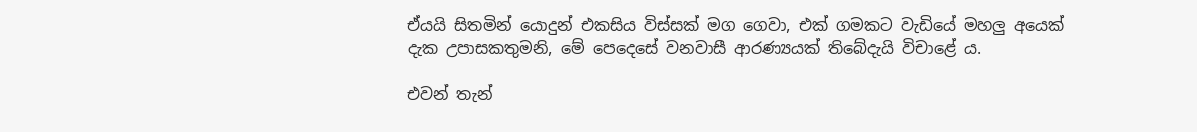ඒයයි සිතමින් යොදුන් එකසිය විස්සක් මග ගෙවා, එක් ගමකට වැඩියේ මහලු අයෙක් දැක උපාසකතුමනි, මේ පෙදෙසේ වනවාසී ආරණ්‍යයක් තිබේදැයි විචාළේ ය.

එවන් තැන්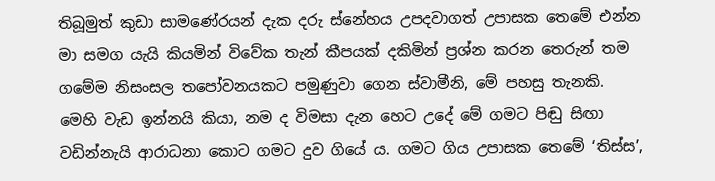තිබූමුත් කුඩා සාමණේරයන් දැක දරු ස්නේහය උපදවාගත් උපාසක තෙමේ එන්න මා සමග යැයි කියමින් විවේක තැන් කීපයක් දකිමින් ප්‍රශ්න කරන තෙරුන් තම ගමේම නිසංසල තපෝවනයකට පමුණුවා ගෙන ස්වාමීනි, මේ පහසු තැනකි. මෙහි වැඩ ඉන්නයි කියා, නම ද විමසා දැන හෙට උදේ මේ ගමට පිඬු සිඟා වඩින්නැයි ආරාධනා කොට ගමට දුව ගියේ ය. ගමට ගිය උපාසක තෙමේ ‘තිස්ස’,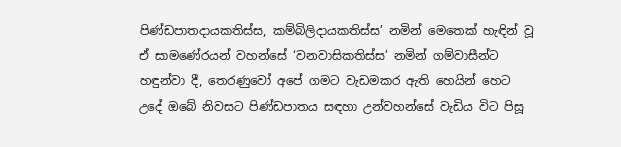පිණ්ඩපාතදායකතිස්ස, කම්බිලිදායකතිස්ස’ නමින් මෙතෙක් හැඳින් වූ ඒ සාමණේරයන් වහන්සේ ‘වනවාසිකතිස්ස’ නමින් ගම්වාසීන්ට හඳුන්වා දී, තෙරණුවෝ අපේ ගමට වැඩමකර ඇති හෙයින් හෙට උදේ ඔබේ නිවසට පිණ්ඩපාතය සඳහා උන්වහන්සේ වැඩිය විට පිසූ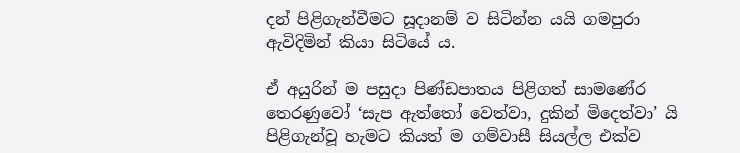දන් පිළිගැන්වීමට සූදානම් ව සිටින්න යයි ගමපුරා ඇවිදිමින් කියා සිටියේ ය.

ඒ අයුරින් ම පසුදා පිණ්ඩපාතය පිළිගත් සාමණේර තෙරණුවෝ ‘සැප ඇත්තෝ වෙත්වා, දුකින් මිදෙත්වා’ යි පිළිගැන්වූ හැමට කියත් ම ගම්වාසී සියල්ල එක්ව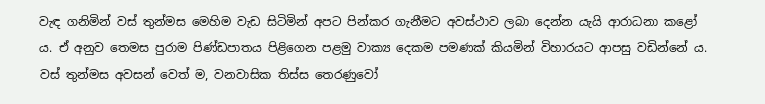වැඳ ගනිමින් වස් තුන්මස මෙහිම වැඩ සිටිමින් අපට පින්කර ගැනීමට අවස්ථාව ලබා දෙන්න යැයි ආරාධනා කළෝ ය. ඒ අනුව තෙමස පුරාම පිණ්ඩපාතය පිළිගෙන පළමු වාක්‍ය දෙකම පමණක් කියමින් විහාරයට ආපසු වඩින්නේ ය. වස් තුන්මස අවසන් වෙත් ම, වනවාසික තිස්ස තෙරණුවෝ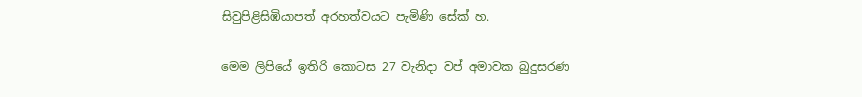සිවුපිළිසිඹියාපත් අරහත්වයට පැමිණි සේක් හ.

මෙම ලිපියේ ඉතිරි කොටස 27 වැනිදා වප් අමාවක බුදුසරණ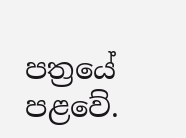පත්‍රයේ පළවේ.